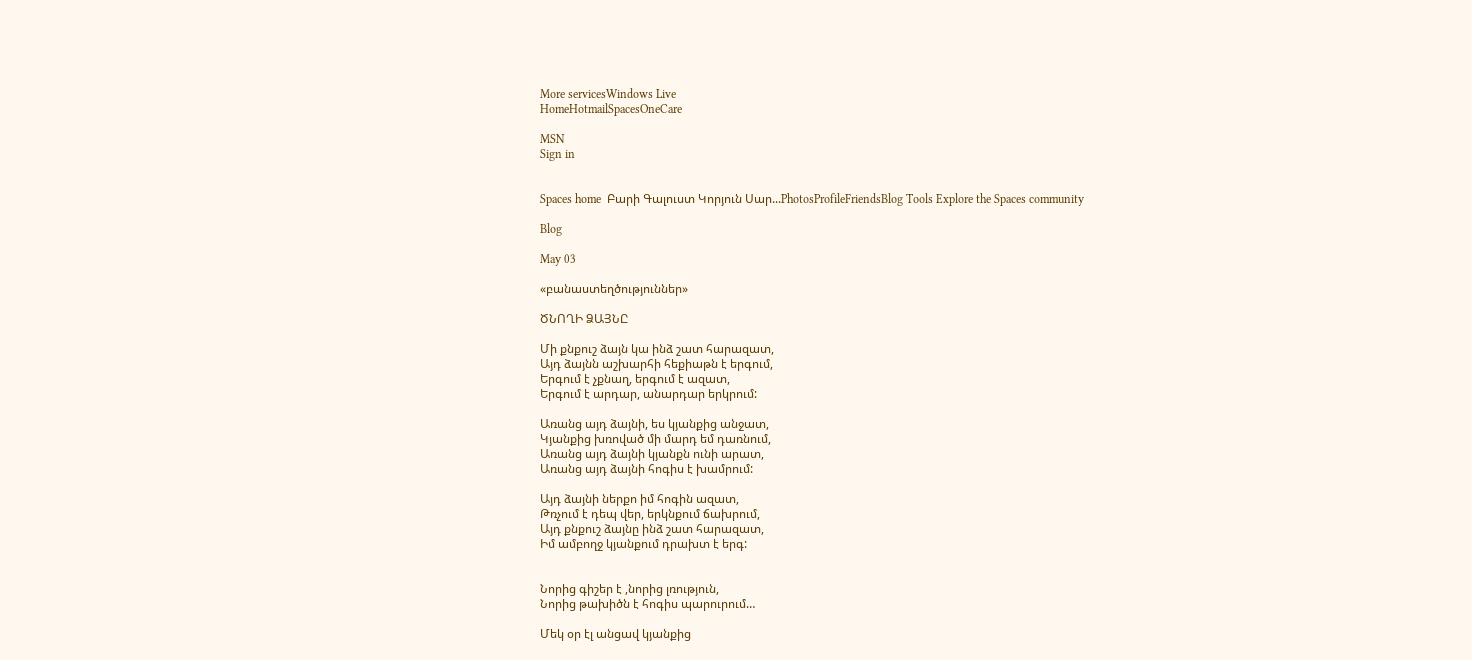More servicesWindows Live
HomeHotmailSpacesOneCare

MSN
Sign in


Spaces home  Բարի Գալուստ Կորյուն Սար...PhotosProfileFriendsBlog Tools Explore the Spaces community

Blog

May 03

«բանաստեղծություններ»

ԾՆՈՂԻ ՁԱՅՆԸ

Մի քնքուշ ձայն կա ինձ շատ հարազատ,
Այդ ձայնն աշխարհի հեքիաթն է երգում,
Երգում է չքնաղ, երգում է ազատ,
Երգում է արդար, անարդար երկրում:

Առանց այդ ձայնի, ես կյանքից անջատ,
Կյանքից խռոված մի մարդ եմ դառնում,
Առանց այդ ձայնի կյանքն ունի արատ,
Առանց այդ ձայնի հոգիս է խամրում:

Այդ ձայնի ներքո իմ հոգին ազատ,
Թռչում է դեպ վեր, երկնքում ճախրում,
Այդ քնքուշ ձայնը ինձ շատ հարազատ,
Իմ ամբողջ կյանքում դրախտ է երգ:


Նորից գիշեր է ,նորից լռություն,
Նորից թախիծն է հոգիս պարուրում…

Մեկ օր էլ անցավ կյանքից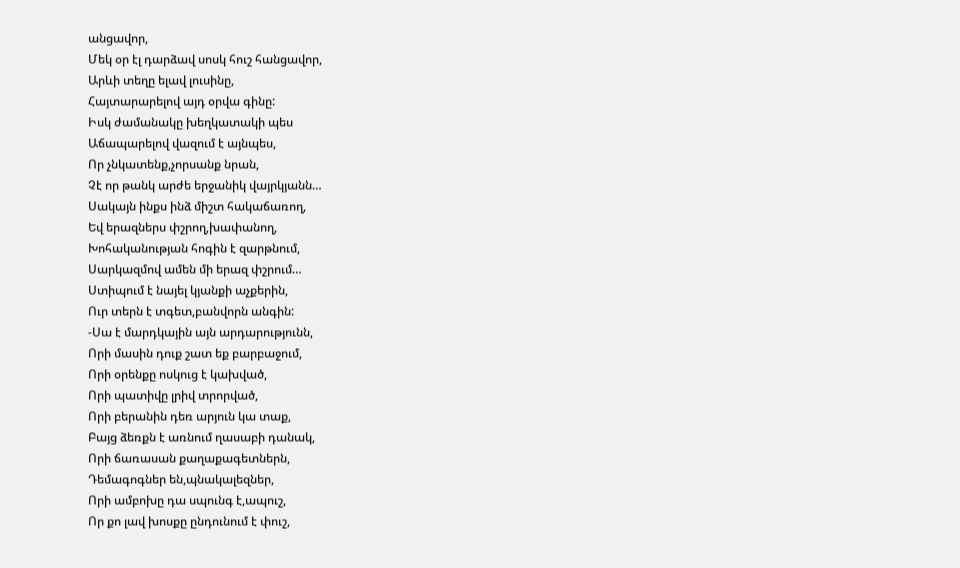անցավոր,
Մեկ օր էլ դարձավ սոսկ հուշ հանցավոր,
Արևի տեղը ելավ լուսինը,
Հայտարարելով այդ օրվա գինը:
Իսկ ժամանակը խեղկատակի պես
Աճապարելով վազում է այնպես,
Որ չնկատենք,չորսանք նրան,
Չէ որ թանկ արժե երջանիկ վայրկյանն…
Սակայն ինքս ինձ միշտ հակաճառող,
Եվ երազներս փշրող,խափանող,
Խոհականության հոգին է զարթնում,
Սարկազմով ամեն մի երազ փշրում…
Ստիպում է նայել կյանքի աչքերին,
Ուր տերն է տգետ,բանվորն անգին:
-Սա է մարդկային այն արդարությունն,
Որի մասին դուք շատ եք բարբաջում,
Որի օրենքը ոսկուց է կախված,
Որի պատիվը լրիվ տրորված,
Որի բերանին դեռ արյուն կա տաք,
Բայց ձեռքն է առնում ղասաբի դանակ,
Որի ճառասան քաղաքագետներն,
Դեմագոգներ են,պնակալեզներ,
Որի ամբոխը դա սպունգ է,ապուշ,
Որ քո լավ խոսքը ընդունում է փուշ,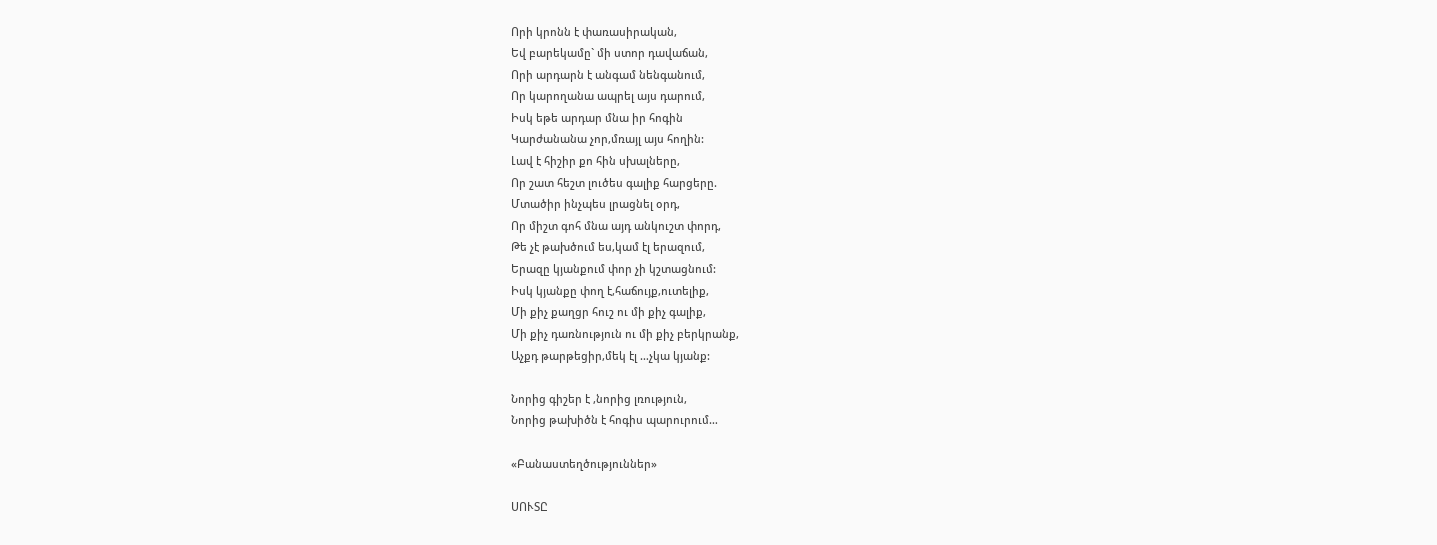Որի կրոնն է փառասիրական,
Եվ բարեկամը` մի ստոր դավաճան,
Որի արդարն է անգամ նենգանում,
Որ կարողանա ապրել այս դարում,
Իսկ եթե արդար մնա իր հոգին
Կարժանանա չոր,մռայլ այս հողին:
Լավ է հիշիր քո հին սխալները,
Որ շատ հեշտ լուծես գալիք հարցերը.
Մտածիր ինչպես լրացնել օրդ,
Որ միշտ գոհ մնա այդ անկուշտ փորդ,
Թե չէ թախծում ես,կամ էլ երազում,
Երազը կյանքում փոր չի կշտացնում:
Իսկ կյանքը փող է,հաճույք,ուտելիք,
Մի քիչ քաղցր հուշ ու մի քիչ գալիք,
Մի քիչ դառնություն ու մի քիչ բերկրանք,
Աչքդ թարթեցիր,մեկ էլ …չկա կյանք:

Նորից գիշեր է ,նորից լռություն,
Նորից թախիծն է հոգիս պարուրում…

«Բանաստեղծություններ»

ՍՈՒՏԸ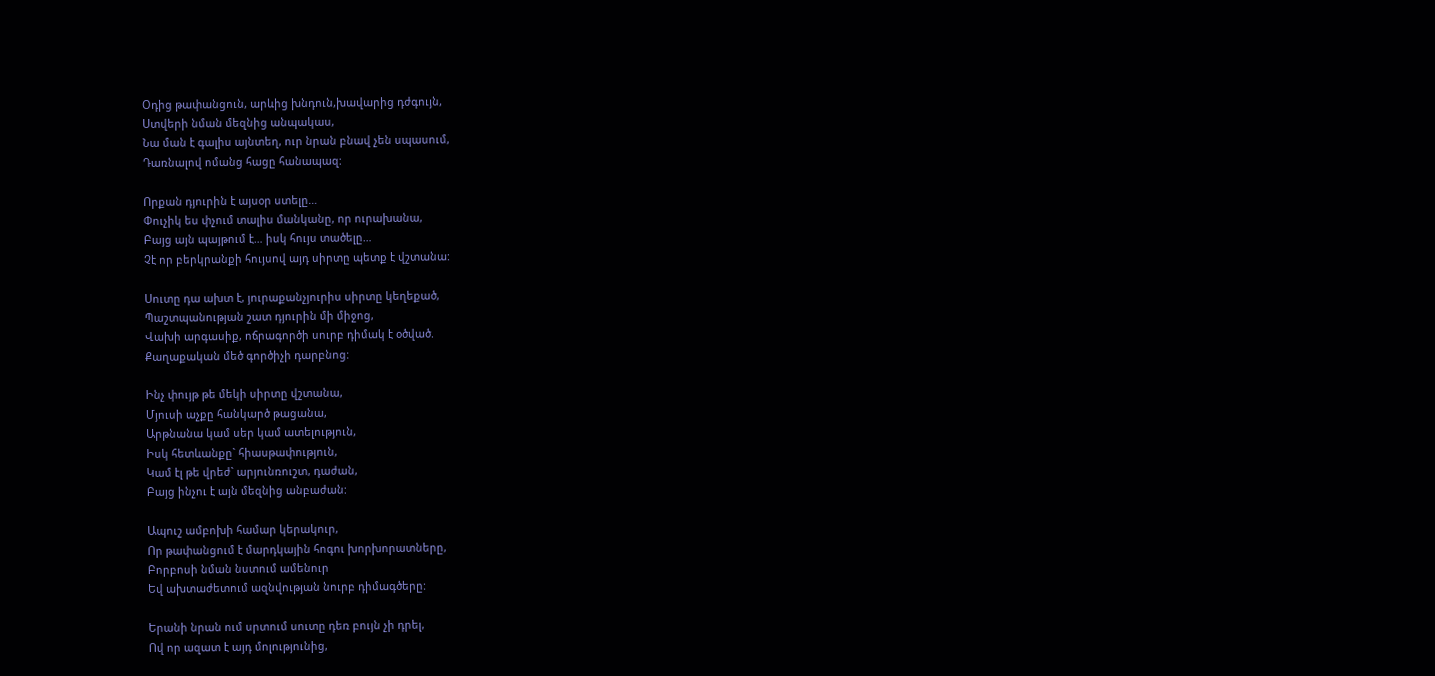Օդից թափանցուն, արևից խնդուն,խավարից դժգույն,
Ստվերի նման մեզնից անպակաս,
Նա ման է գալիս այնտեղ, ուր նրան բնավ չեն սպասում,
Դառնալով ոմանց հացը հանապազ:

Որքան դյուրին է այսօր ստելը…
Փուչիկ ես փչում տալիս մանկանը, որ ուրախանա,
Բայց այն պայթում է… իսկ հույս տածելը…
Չէ որ բերկրանքի հույսով այդ սիրտը պետք է վշտանա:

Սուտը դա ախտ է, յուրաքանչյուրիս սիրտը կեղեքած,
Պաշտպանության շատ դյուրին մի միջոց,
Վախի արգասիք, ոճրագործի սուրբ դիմակ է օծված.
Քաղաքական մեծ գործիչի դարբնոց:

Ինչ փույթ թե մեկի սիրտը վշտանա,
Մյուսի աչքը հանկարծ թացանա,
Արթնանա կամ սեր կամ ատելություն,
Իսկ հետևանքը` հիասթափություն,
Կամ էլ թե վրեժ` արյունռուշտ, դաժան,
Բայց ինչու է այն մեզնից անբաժան:

Ապուշ ամբոխի համար կերակուր,
Որ թափանցում է մարդկային հոգու խորխորատները,
Բորբոսի նման նստում ամենուր
Եվ ախտաժետում ազնվության նուրբ դիմագծերը:

Երանի նրան ում սրտում սուտը դեռ բույն չի դրել,
Ով որ ազատ է այդ մոլությունից,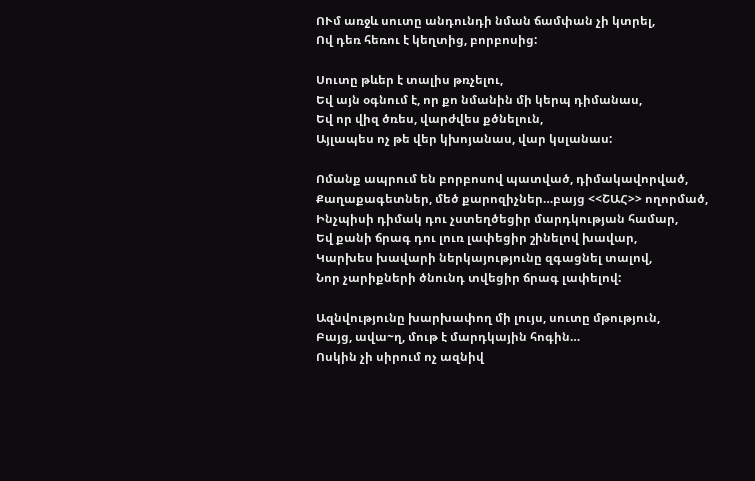ՈՒմ առջև սուտը անդունդի նման ճամփան չի կտրել,
Ով դեռ հեռու է կեղտից, բորբոսից:

Սուտը թևեր է տալիս թռչելու,
Եվ այն օգնում է, որ քո նմանին մի կերպ դիմանաս,
Եվ որ վիզ ծռես, վարժվես քծնելուն,
Այլապես ոչ թե վեր կխոյանաս, վար կսլանաս:

Ոմանք ապրում են բորբոսով պատված, դիմակավորված,
Քաղաքագետներ, մեծ քարոզիչներ…բայց <<ՇԱՀ>> ողորմած,
Ինչպիսի դիմակ դու չստեղծեցիր մարդկության համար,
Եվ քանի ճրագ դու լուռ լափեցիր շինելով խավար,
Կարխես խավարի ներկայությունը զգացնել տալով,
Նոր չարիքների ծնունդ տվեցիր ճրագ լափելով:

Ազնվությունը խարխափող մի լույս, սուտը մթություն,
Բայց, ավա~ղ, մութ է մարդկային հոգին…
Ոսկին չի սիրում ոչ ազնիվ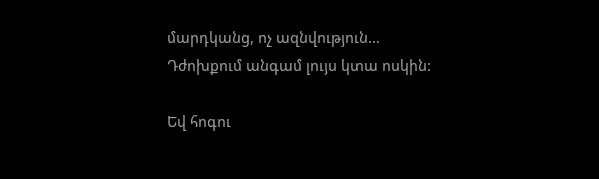մարդկանց, ոչ ազնվություն…
Դժոխքում անգամ լույս կտա ոսկին:

Եվ հոգու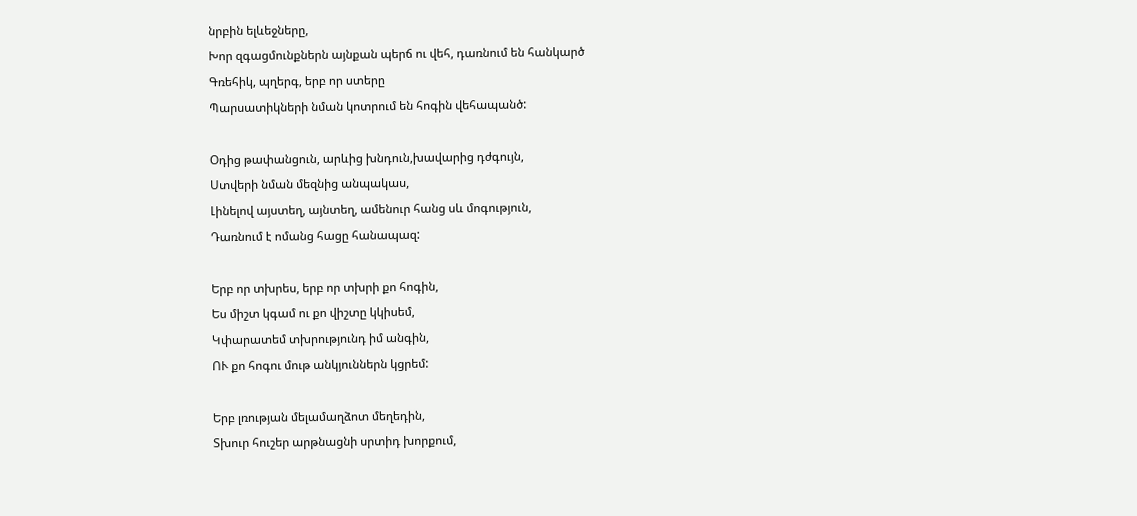նրբին ելևեջները,
Խոր զգացմունքներն այնքան պերճ ու վեհ, դառնում են հանկարծ
Գռեհիկ, պղերգ, երբ որ ստերը
Պարսատիկների նման կոտրում են հոգին վեհապանծ:

Օդից թափանցուն, արևից խնդուն,խավարից դժգույն,
Ստվերի նման մեզնից անպակաս,
Լինելով այստեղ, այնտեղ, ամենուր հանց սև մոգություն,
Դառնում է ոմանց հացը հանապազ:

Երբ որ տխրես, երբ որ տխրի քո հոգին,
Ես միշտ կգամ ու քո վիշտը կկիսեմ,
Կփարատեմ տխրությունդ իմ անգին,
ՈՒ քո հոգու մութ անկյուններն կցրեմ:

Երբ լռության մելամաղձոտ մեղեդին,
Տխուր հուշեր արթնացնի սրտիդ խորքում,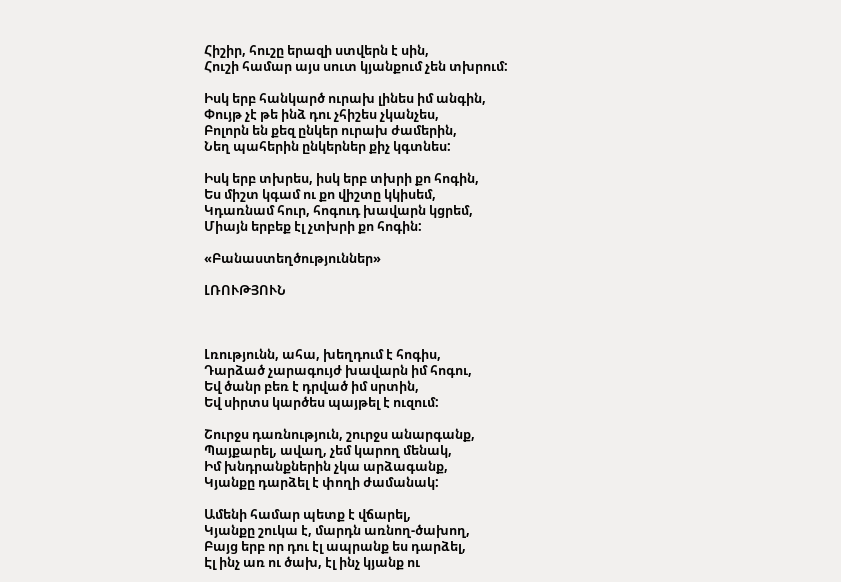Հիշիր, հուշը երազի ստվերն է սին,
Հուշի համար այս սուտ կյանքում չեն տխրում:

Իսկ երբ հանկարծ ուրախ լինես իմ անգին,
Փույթ չէ թե ինձ դու չհիշես չկանչես,
Բոլորն են քեզ ընկեր ուրախ ժամերին,
Նեղ պահերին ընկերներ քիչ կգտնես:

Իսկ երբ տխրես, իսկ երբ տխրի քո հոգին,
Ես միշտ կգամ ու քո վիշտը կկիսեմ,
Կդառնամ հուր, հոգուդ խավարն կցրեմ,
Միայն երբեք էլ չտխրի քո հոգին:

«Բանաստեղծություններ»

ԼՌՈՒԹՅՈՒՆ



Լռությունն, ահա, խեղդում է հոգիս,
Դարձած չարագույժ խավարն իմ հոգու,
Եվ ծանր բեռ է դրված իմ սրտին,
Եվ սիրտս կարծես պայթել է ուզում:

Շուրջս դառնություն, շուրջս անարգանք,
Պայքարել, ավաղ, չեմ կարող մենակ,
Իմ խնդրանքներին չկա արձագանք,
Կյանքը դարձել է փողի ժամանակ:

Ամենի համար պետք է վճարել,
Կյանքը շուկա է, մարդն առնող-ծախող,
Բայց երբ որ դու էլ ապրանք ես դարձել,
Էլ ինչ առ ու ծախ, էլ ինչ կյանք ու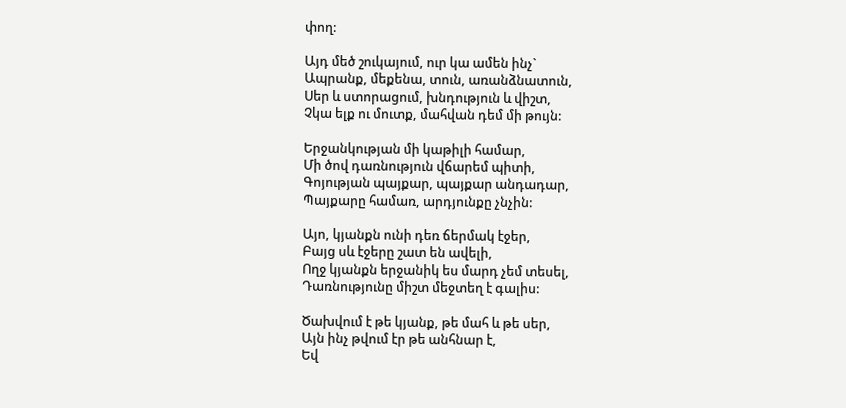փող:

Այդ մեծ շուկայում, ուր կա ամեն ինչ`
Ապրանք, մեքենա, տուն, առանձնատուն,
Սեր և ստորացում, խնդություն և վիշտ,
Չկա ելք ու մուտք, մահվան դեմ մի թույն:

Երջանկության մի կաթիլի համար,
Մի ծով դառնություն վճարեմ պիտի,
Գոյության պայքար, պայքար անդադար,
Պայքարը համառ, արդյունքը չնչին:

Այո, կյանքն ունի դեռ ճերմակ էջեր,
Բայց սև էջերը շատ են ավելի,
Ողջ կյանքն երջանիկ ես մարդ չեմ տեսել,
Դառնությունը միշտ մեջտեղ է գալիս:

Ծախվում է թե կյանք, թե մահ և թե սեր,
Այն ինչ թվում էր թե անհնար է,
Եվ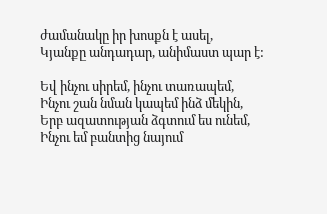ժամանակը իր խոսքն է ասել,
Կյանքը անդադար, անիմաստ պար է:

Եվ ինչու սիրեմ, ինչու տառապեմ,
Ինչու շան նման կապեմ ինձ մեկին,
Երբ ազատության ձգտում ես ունեմ,
Ինչու եմ բանտից նայում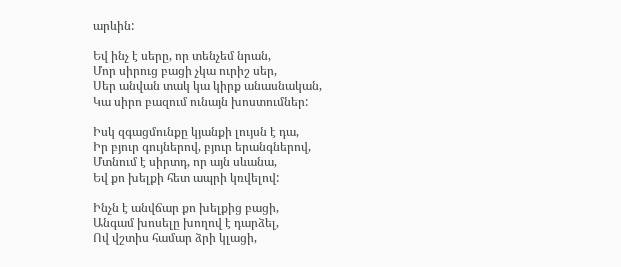արևին:

Եվ ինչ է սերը, որ տենչեմ նրան,
Մոր սիրուց բացի չկա ուրիշ սեր,
Սեր անվան տակ կա կիրք անասնական,
Կա սիրո բազում ունայն խոստումներ:

Իսկ զգացմունքը կյանքի լույսն է դա,
Իր բյուր գույներով, բյուր երանգներով,
Մտնում է սիրտդ, որ այն սևանա,
Եվ քո խելքի հետ ապրի կռվելով:

Ինչն է անվճար քո խելքից բացի,
Անգամ խոսելը խողով է դարձել,
Ով վշտիս համար ձրի կլացի,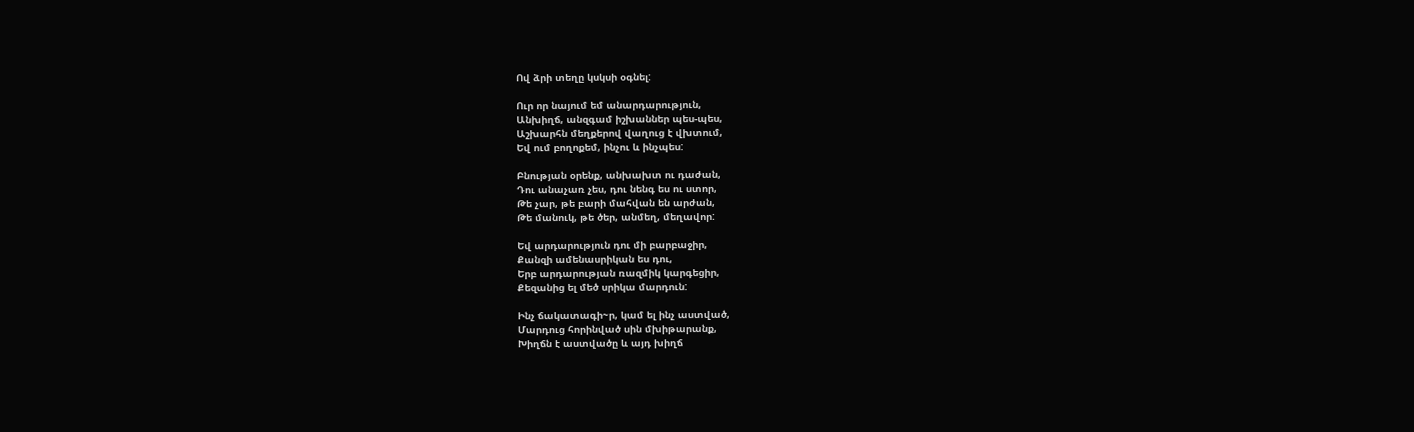Ով ձրի տեղը կսկսի օգնել:

Ուր որ նայում եմ անարդարություն,
Անխիղճ, անզգամ իշխաններ պես-պես,
Աշխարհն մեղքերով վաղուց է վխտում,
Եվ ում բողոքեմ, ինչու և ինչպես:

Բնության օրենք, անխախտ ու դաժան,
Դու անաչառ չես, դու նենգ ես ու ստոր,
Թե չար, թե բարի մահվան են արժան,
Թե մանուկ, թե ծեր, անմեղ, մեղավոր:

Եվ արդարություն դու մի բարբաջիր,
Քանզի ամենասրիկան ես դու,
Երբ արդարության ռազմիկ կարգեցիր,
Քեզանից ել մեծ սրիկա մարդուն:

Ինչ ճակատագի~ր, կամ ել ինչ աստված,
Մարդուց հորինված սին մխիթարանք,
Խիղճն է աստվածը և այդ խիղճ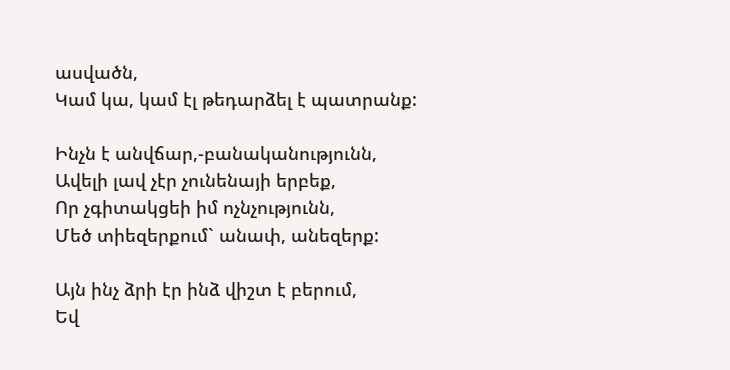ասվածն,
Կամ կա, կամ էլ թեդարձել է պատրանք:

Ինչն է անվճար,-բանականությունն,
Ավելի լավ չէր չունենայի երբեք,
Որ չգիտակցեի իմ ոչնչությունն,
Մեծ տիեզերքում` անափ, անեզերք:

Այն ինչ ձրի էր ինձ վիշտ է բերում,
Եվ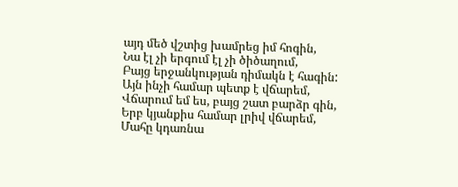այդ մեծ վշտից խամրեց իմ հոգին,
Նա էլ չի երգում էլ չի ծիծաղում,
Բայց երջանկության դիմակն է հագին:
Այն ինչի համար պետք է վճարեմ,
Վճարում եմ ես, բայց շատ բարձր գին,
Երբ կյանքիս համար լրիվ վճարեմ,
Մահը կդառնա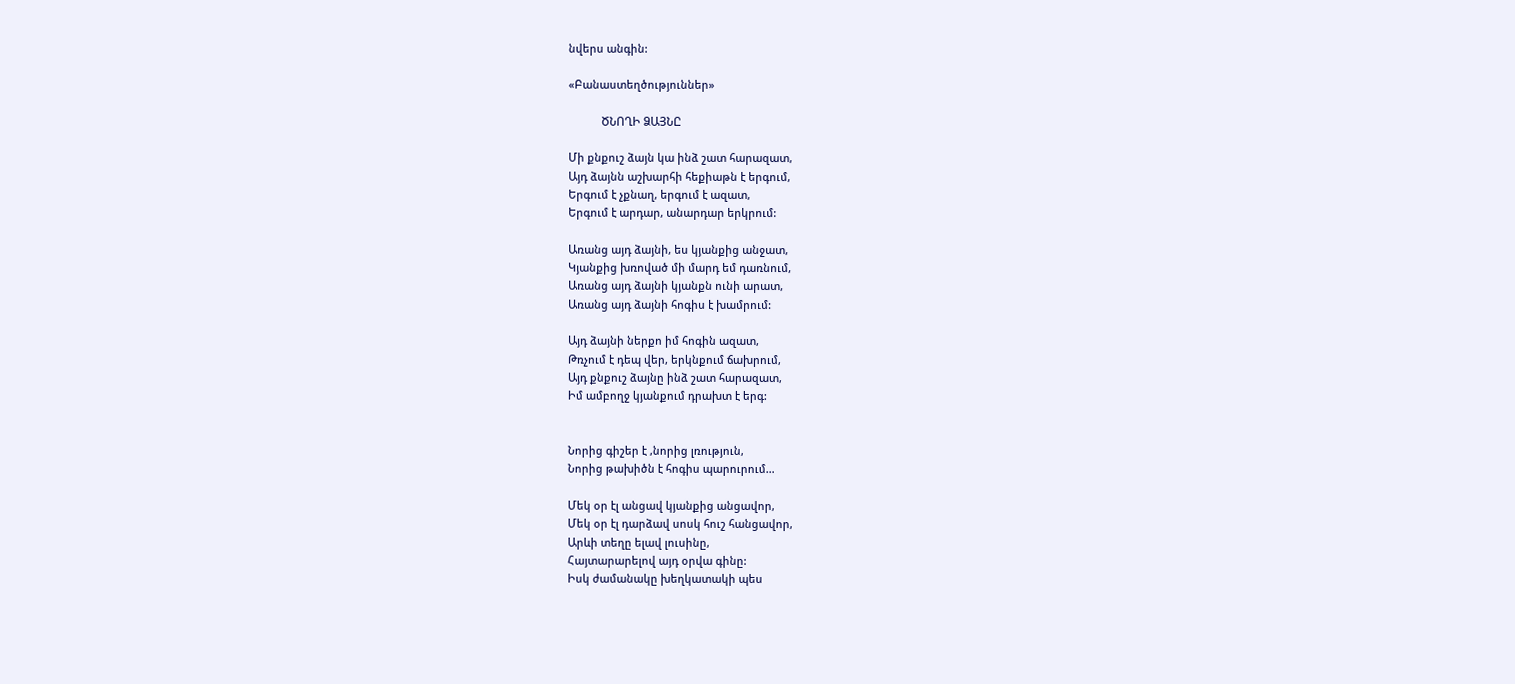նվերս անգին:

«Բանաստեղծություններ»

           ԾՆՈՂԻ ՁԱՅՆԸ

Մի քնքուշ ձայն կա ինձ շատ հարազատ,
Այդ ձայնն աշխարհի հեքիաթն է երգում,
Երգում է չքնաղ, երգում է ազատ,
Երգում է արդար, անարդար երկրում:

Առանց այդ ձայնի, ես կյանքից անջատ,
Կյանքից խռոված մի մարդ եմ դառնում,
Առանց այդ ձայնի կյանքն ունի արատ,
Առանց այդ ձայնի հոգիս է խամրում:

Այդ ձայնի ներքո իմ հոգին ազատ,
Թռչում է դեպ վեր, երկնքում ճախրում,
Այդ քնքուշ ձայնը ինձ շատ հարազատ,
Իմ ամբողջ կյանքում դրախտ է երգ:


Նորից գիշեր է ,նորից լռություն,
Նորից թախիծն է հոգիս պարուրում…

Մեկ օր էլ անցավ կյանքից անցավոր,
Մեկ օր էլ դարձավ սոսկ հուշ հանցավոր,
Արևի տեղը ելավ լուսինը,
Հայտարարելով այդ օրվա գինը:
Իսկ ժամանակը խեղկատակի պես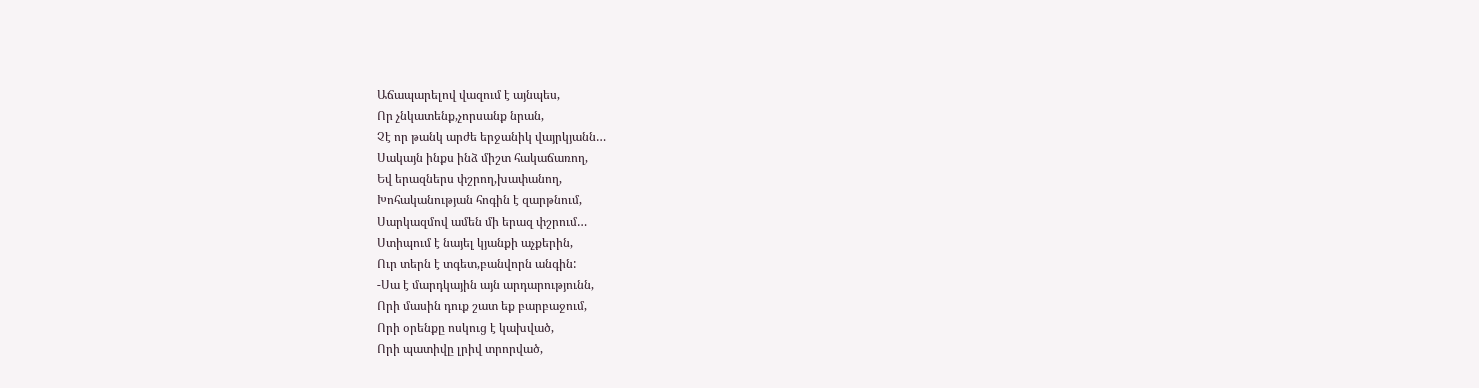Աճապարելով վազում է այնպես,
Որ չնկատենք,չորսանք նրան,
Չէ որ թանկ արժե երջանիկ վայրկյանն…
Սակայն ինքս ինձ միշտ հակաճառող,
Եվ երազներս փշրող,խափանող,
Խոհականության հոգին է զարթնում,
Սարկազմով ամեն մի երազ փշրում…
Ստիպում է նայել կյանքի աչքերին,
Ուր տերն է տգետ,բանվորն անգին:
-Սա է մարդկային այն արդարությունն,
Որի մասին դուք շատ եք բարբաջում,
Որի օրենքը ոսկուց է կախված,
Որի պատիվը լրիվ տրորված,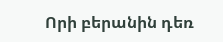Որի բերանին դեռ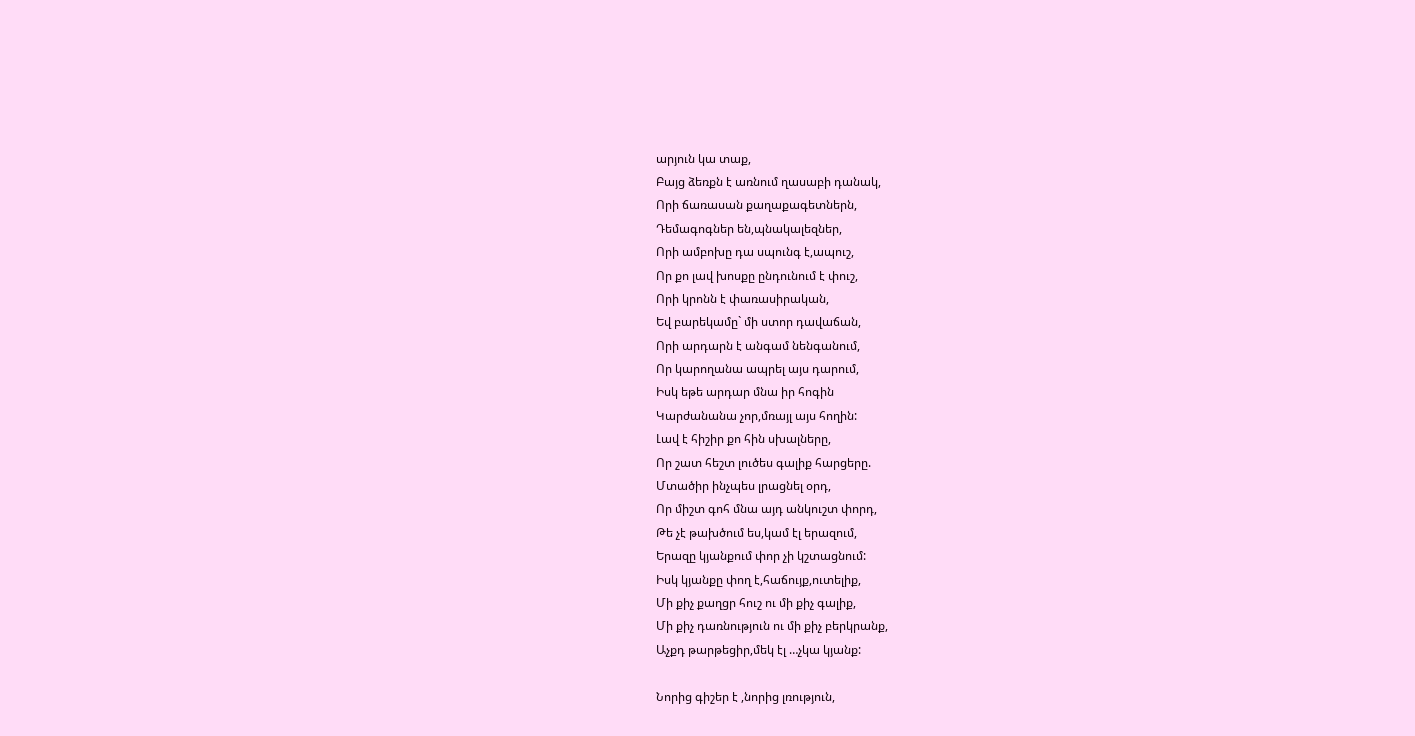արյուն կա տաք,
Բայց ձեռքն է առնում ղասաբի դանակ,
Որի ճառասան քաղաքագետներն,
Դեմագոգներ են,պնակալեզներ,
Որի ամբոխը դա սպունգ է,ապուշ,
Որ քո լավ խոսքը ընդունում է փուշ,
Որի կրոնն է փառասիրական,
Եվ բարեկամը` մի ստոր դավաճան,
Որի արդարն է անգամ նենգանում,
Որ կարողանա ապրել այս դարում,
Իսկ եթե արդար մնա իր հոգին
Կարժանանա չոր,մռայլ այս հողին:
Լավ է հիշիր քո հին սխալները,
Որ շատ հեշտ լուծես գալիք հարցերը.
Մտածիր ինչպես լրացնել օրդ,
Որ միշտ գոհ մնա այդ անկուշտ փորդ,
Թե չէ թախծում ես,կամ էլ երազում,
Երազը կյանքում փոր չի կշտացնում:
Իսկ կյանքը փող է,հաճույք,ուտելիք,
Մի քիչ քաղցր հուշ ու մի քիչ գալիք,
Մի քիչ դառնություն ու մի քիչ բերկրանք,
Աչքդ թարթեցիր,մեկ էլ …չկա կյանք:

Նորից գիշեր է ,նորից լռություն,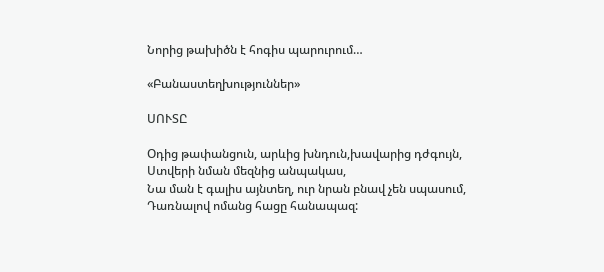Նորից թախիծն է հոգիս պարուրում…

«Բանաստեղխություններ»

ՍՈՒՏԸ

Օդից թափանցուն, արևից խնդուն,խավարից դժգույն,
Ստվերի նման մեզնից անպակաս,
Նա ման է գալիս այնտեղ, ուր նրան բնավ չեն սպասում,
Դառնալով ոմանց հացը հանապազ: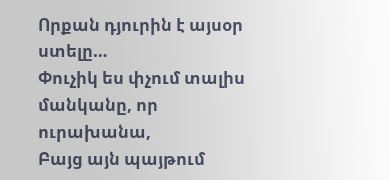Որքան դյուրին է այսօր ստելը…
Փուչիկ ես փչում տալիս մանկանը, որ ուրախանա,
Բայց այն պայթում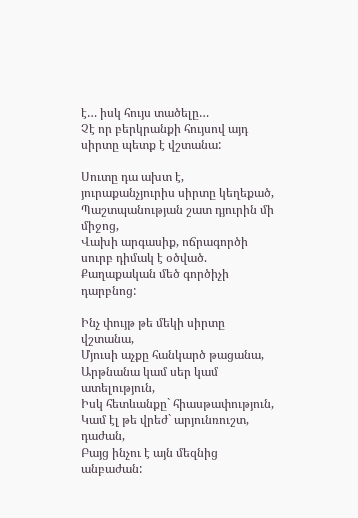է… իսկ հույս տածելը…
Չէ որ բերկրանքի հույսով այդ սիրտը պետք է վշտանա:

Սուտը դա ախտ է, յուրաքանչյուրիս սիրտը կեղեքած,
Պաշտպանության շատ դյուրին մի միջոց,
Վախի արգասիք, ոճրագործի սուրբ դիմակ է օծված.
Քաղաքական մեծ գործիչի դարբնոց:

Ինչ փույթ թե մեկի սիրտը վշտանա,
Մյուսի աչքը հանկարծ թացանա,
Արթնանա կամ սեր կամ ատելություն,
Իսկ հետևանքը` հիասթափություն,
Կամ էլ թե վրեժ` արյունռուշտ, դաժան,
Բայց ինչու է այն մեզնից անբաժան: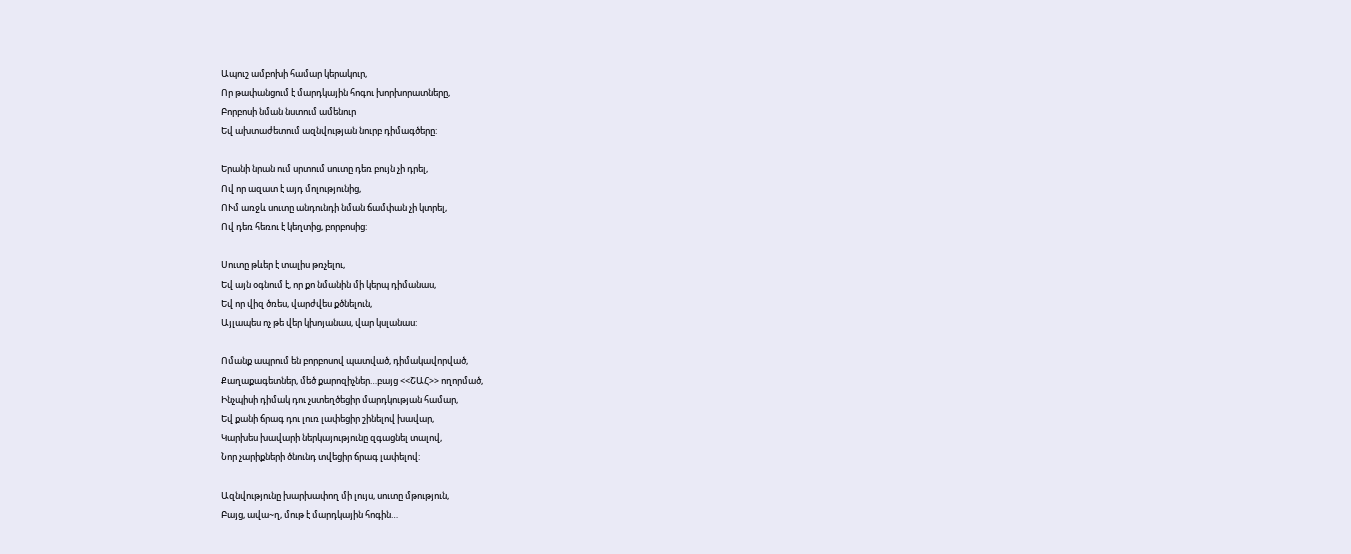Ապուշ ամբոխի համար կերակուր,
Որ թափանցում է մարդկային հոգու խորխորատները,
Բորբոսի նման նստում ամենուր
Եվ ախտաժետում ազնվության նուրբ դիմագծերը:

Երանի նրան ում սրտում սուտը դեռ բույն չի դրել,
Ով որ ազատ է այդ մոլությունից,
ՈՒմ առջև սուտը անդունդի նման ճամփան չի կտրել,
Ով դեռ հեռու է կեղտից, բորբոսից:

Սուտը թևեր է տալիս թռչելու,
Եվ այն օգնում է, որ քո նմանին մի կերպ դիմանաս,
Եվ որ վիզ ծռես, վարժվես քծնելուն,
Այլապես ոչ թե վեր կխոյանաս, վար կսլանաս:

Ոմանք ապրում են բորբոսով պատված, դիմակավորված,
Քաղաքագետներ, մեծ քարոզիչներ…բայց <<ՇԱՀ>> ողորմած,
Ինչպիսի դիմակ դու չստեղծեցիր մարդկության համար,
Եվ քանի ճրագ դու լուռ լափեցիր շինելով խավար,
Կարխես խավարի ներկայությունը զգացնել տալով,
Նոր չարիքների ծնունդ տվեցիր ճրագ լափելով:

Ազնվությունը խարխափող մի լույս, սուտը մթություն,
Բայց, ավա~ղ, մութ է մարդկային հոգին…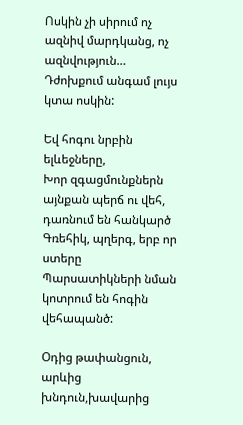Ոսկին չի սիրում ոչ ազնիվ մարդկանց, ոչ ազնվություն…
Դժոխքում անգամ լույս կտա ոսկին:

Եվ հոգու նրբին ելևեջները,
Խոր զգացմունքներն այնքան պերճ ու վեհ, դառնում են հանկարծ
Գռեհիկ, պղերգ, երբ որ ստերը
Պարսատիկների նման կոտրում են հոգին վեհապանծ:

Օդից թափանցուն, արևից խնդուն,խավարից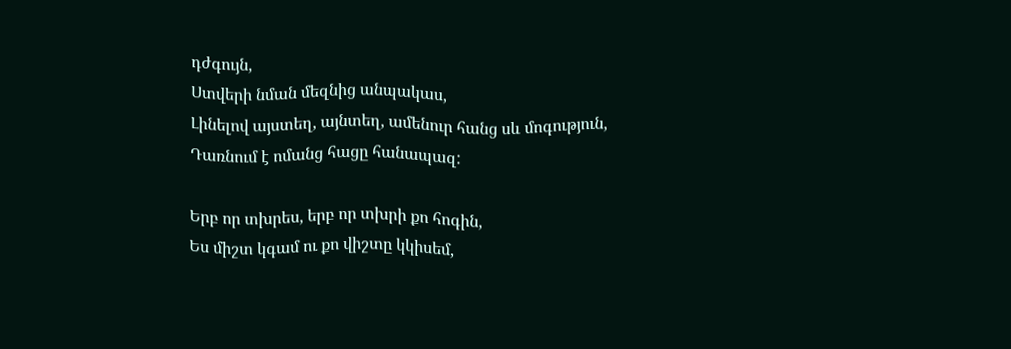դժգույն,
Ստվերի նման մեզնից անպակաս,
Լինելով այստեղ, այնտեղ, ամենուր հանց սև մոգություն,
Դառնում է ոմանց հացը հանապազ:

Երբ որ տխրես, երբ որ տխրի քո հոգին,
Ես միշտ կգամ ու քո վիշտը կկիսեմ,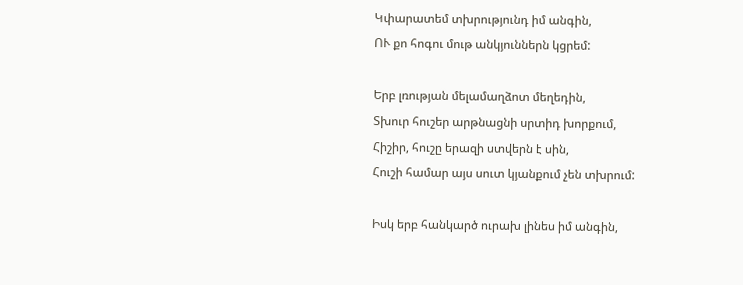Կփարատեմ տխրությունդ իմ անգին,
ՈՒ քո հոգու մութ անկյուններն կցրեմ:

Երբ լռության մելամաղձոտ մեղեդին,
Տխուր հուշեր արթնացնի սրտիդ խորքում,
Հիշիր, հուշը երազի ստվերն է սին,
Հուշի համար այս սուտ կյանքում չեն տխրում:

Իսկ երբ հանկարծ ուրախ լինես իմ անգին,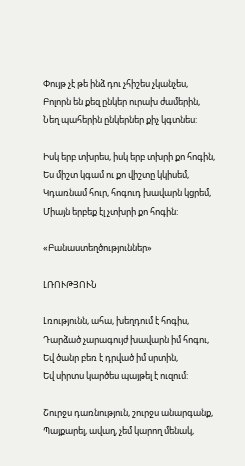Փույթ չէ թե ինձ դու չհիշես չկանչես,
Բոլորն են քեզ ընկեր ուրախ ժամերին,
Նեղ պահերին ընկերներ քիչ կգտնես:

Իսկ երբ տխրես, իսկ երբ տխրի քո հոգին,
Ես միշտ կգամ ու քո վիշտը կկիսեմ,
Կդառնամ հուր, հոգուդ խավարն կցրեմ,
Միայն երբեք էլ չտխրի քո հոգին:

«Բանաստեղծություններ»

ԼՌՈՒԹՅՈՒՆ

Լռությունն, ահա, խեղդում է հոգիս,
Դարձած չարագույժ խավարն իմ հոգու,
Եվ ծանր բեռ է դրված իմ սրտին,
Եվ սիրտս կարծես պայթել է ուզում:

Շուրջս դառնություն, շուրջս անարգանք,
Պայքարել, ավաղ, չեմ կարող մենակ,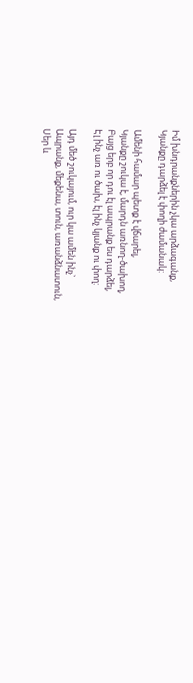Իմ խնդրանքներին չկա արձագանք,
Կյանքը դարձել է փողի ժամանակ:

Ամենի համար պետք է վճարել,
Կյանքը շուկա է, մարդն առնող-ծախող,
Բայց երբ որ դու էլ ապրանք ես դարձել,
Էլ ինչ առ ու ծախ, էլ ինչ կյանք ու փող:

Այդ մեծ շուկայում, ուր կա ամեն ինչ`
Ապրանք, մեքենա, տուն, առանձնատուն,
Սեր և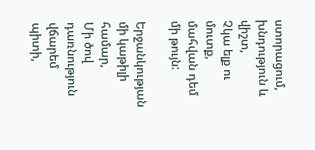ստորացում, խնդություն և վիշտ,
Չկա ելք ու մուտք, մահվան դեմ մի թույն:

Երջանկության մի կաթիլի համար,
Մի ծով դառնություն վճարեմ պիտի,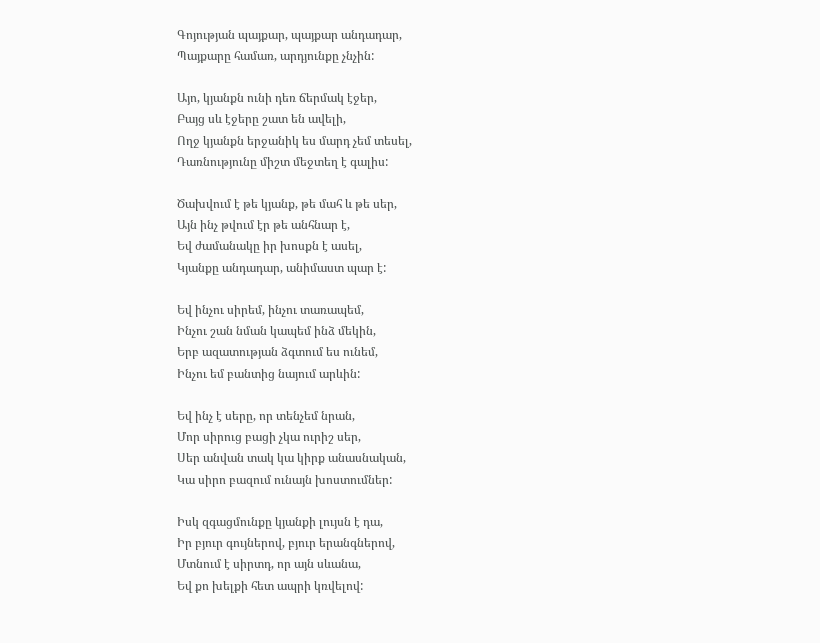Գոյության պայքար, պայքար անդադար,
Պայքարը համառ, արդյունքը չնչին:

Այո, կյանքն ունի դեռ ճերմակ էջեր,
Բայց սև էջերը շատ են ավելի,
Ողջ կյանքն երջանիկ ես մարդ չեմ տեսել,
Դառնությունը միշտ մեջտեղ է գալիս:

Ծախվում է թե կյանք, թե մահ և թե սեր,
Այն ինչ թվում էր թե անհնար է,
Եվ ժամանակը իր խոսքն է ասել,
Կյանքը անդադար, անիմաստ պար է:

Եվ ինչու սիրեմ, ինչու տառապեմ,
Ինչու շան նման կապեմ ինձ մեկին,
Երբ ազատության ձգտում ես ունեմ,
Ինչու եմ բանտից նայում արևին:

Եվ ինչ է սերը, որ տենչեմ նրան,
Մոր սիրուց բացի չկա ուրիշ սեր,
Սեր անվան տակ կա կիրք անասնական,
Կա սիրո բազում ունայն խոստումներ:

Իսկ զգացմունքը կյանքի լույսն է դա,
Իր բյուր գույներով, բյուր երանգներով,
Մտնում է սիրտդ, որ այն սևանա,
Եվ քո խելքի հետ ապրի կռվելով: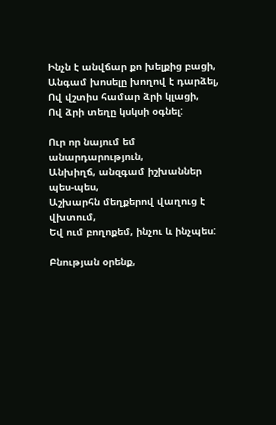Ինչն է անվճար քո խելքից բացի,
Անգամ խոսելը խողով է դարձել,
Ով վշտիս համար ձրի կլացի,
Ով ձրի տեղը կսկսի օգնել:

Ուր որ նայում եմ անարդարություն,
Անխիղճ, անզգամ իշխաններ պես-պես,
Աշխարհն մեղքերով վաղուց է վխտում,
Եվ ում բողոքեմ, ինչու և ինչպես:

Բնության օրենք,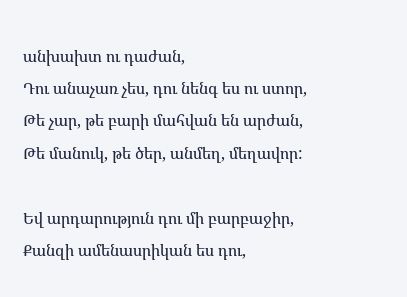անխախտ ու դաժան,
Դու անաչառ չես, դու նենգ ես ու ստոր,
Թե չար, թե բարի մահվան են արժան,
Թե մանուկ, թե ծեր, անմեղ, մեղավոր:

Եվ արդարություն դու մի բարբաջիր,
Քանզի ամենասրիկան ես դու,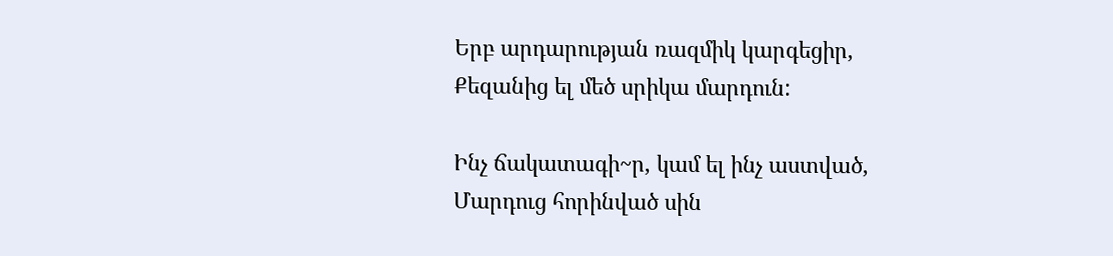Երբ արդարության ռազմիկ կարգեցիր,
Քեզանից ել մեծ սրիկա մարդուն:

Ինչ ճակատագի~ր, կամ ել ինչ աստված,
Մարդուց հորինված սին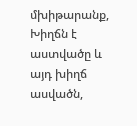մխիթարանք,
Խիղճն է աստվածը և այդ խիղճ ասվածն,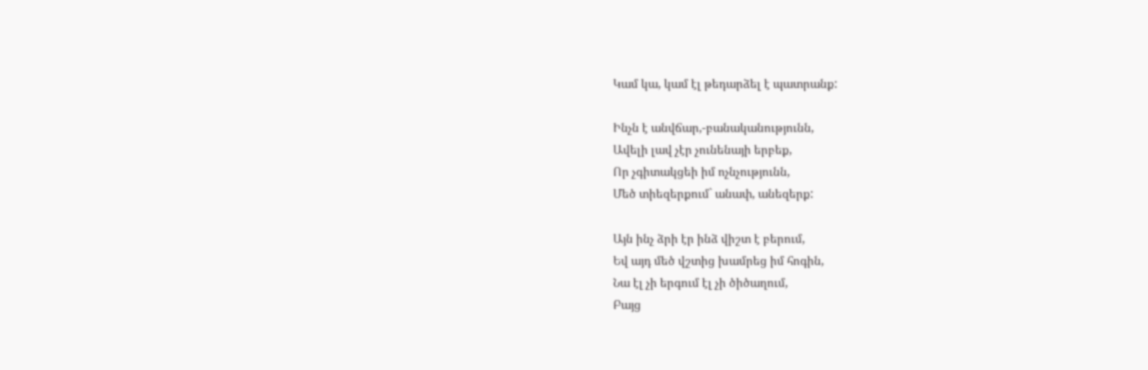Կամ կա, կամ էլ թեդարձել է պատրանք:

Ինչն է անվճար,-բանականությունն,
Ավելի լավ չէր չունենայի երբեք,
Որ չգիտակցեի իմ ոչնչությունն,
Մեծ տիեզերքում` անափ, անեզերք:

Այն ինչ ձրի էր ինձ վիշտ է բերում,
Եվ այդ մեծ վշտից խամրեց իմ հոգին,
Նա էլ չի երգում էլ չի ծիծաղում,
Բայց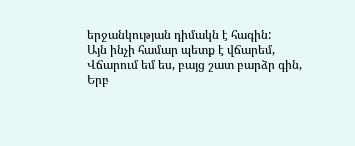երջանկության դիմակն է հագին:
Այն ինչի համար պետք է վճարեմ,
Վճարում եմ ես, բայց շատ բարձր գին,
Երբ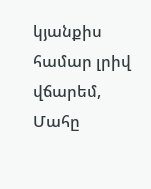կյանքիս համար լրիվ վճարեմ,
Մահը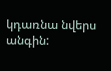կդառնա նվերս անգին: